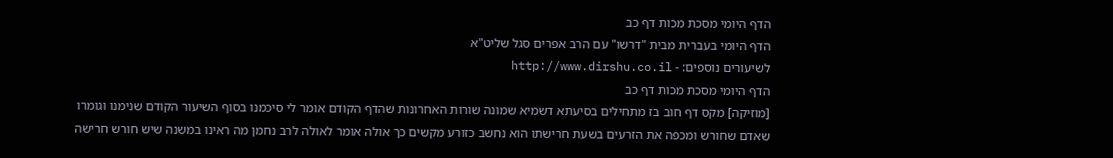הדף היומי מסכת מכות דף כב
הדף היומי בעברית מבית "דרשו" עם הרב אפרים סגל שליט"א
לשיעורים נוספים: - http://www.dirshu.co.il
הדף היומי מסכת מכות דף כב
[מוזיקה] מקס דף חוב בז מתחילים בסיעתא דשמיא שמונה שורות האחרונות שהדף הקודם אומר לי סיכמנו בסוף השיעור הקודם שנימנו וגומרו שאדם שחורש ומכפה את הזרעים בשעת חרישתו הוא נחשב כזורע מקשים כך אולה אומר לאולה לרב נחמן מה ראינו במשנה שיש חורש חרישה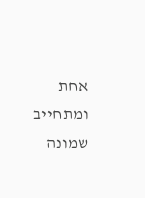אחת ומתחייב שמונה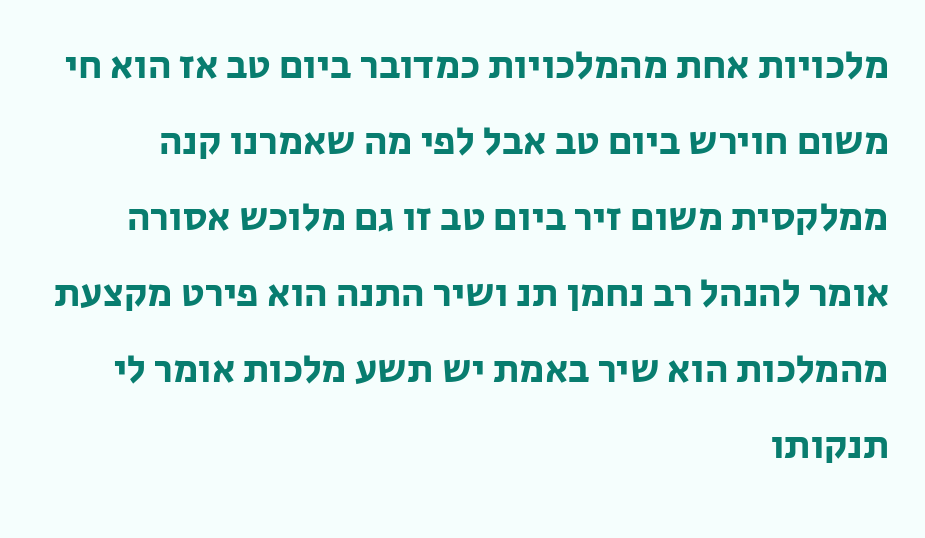מלכויות אחת מהמלכויות כמדובר ביום טב אז הוא חי משום חוירש ביום טב אבל לפי מה שאמרנו קנה ממלקסית משום זיר ביום טב זו גם מלוכש אסורה אומר להנהל רב נחמן תנ ושיר התנה הוא פירט מקצעת מהמלכות הוא שיר באמת יש תשע מלכות אומר לי תנקותו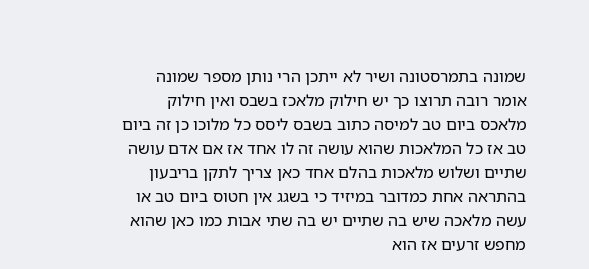שמונה בתמרסטונה ושיר לא ייתכן הרי נותן מספר שמונה אומר רובה תרוצו כך יש חילוק מלאכז בשבס ואין חילוק מלאכס ביום טב למיסה כתוב בשבס ליסס כל מלוכו כן זה ביום טב אז כל המלאכות שהוא עושה זה לו אחד אז אם אדם עושה שתיים ושלוש מלאכות בהלם אחד כאן צריך לתקן בריבעון בהתראה אחת כמדובר במיזיד כי בשגג אין חטוס ביום טב או עשה מלאכה שיש בה שתיים יש בה שתי אבות כמו כאן שהוא מחפש זרעים אז הוא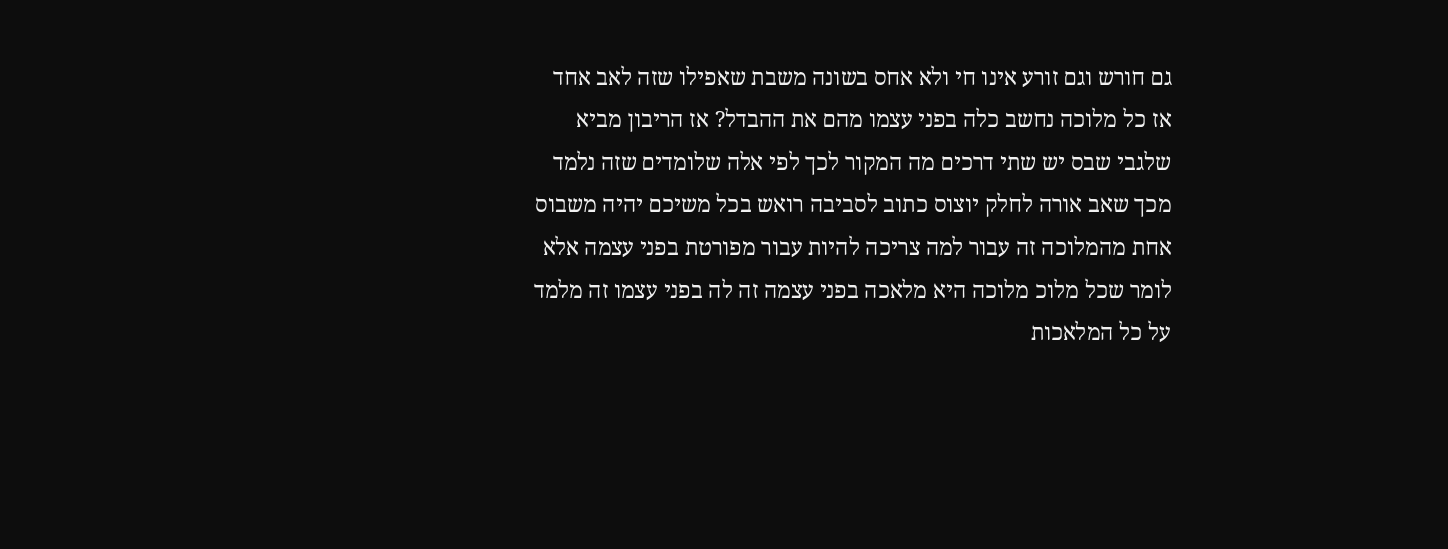גם חורש וגם זורע אינו חי ולא אחס בשונה משבת שאפילו שזה לאב אחד אז כל מלוכה נחשב כלה בפני עצמו מהם את ההבדל? אז הריבון מביא שלגבי שבס יש שתי דרכים מה המקור לכך לפי אלה שלומדים שזה נלמד מכך שאב אורה לחלק יוצוס כתוב לסביבה רואש בכל משיכם יהיה משבוס אחת מהמלוכה זה עבור למה צריכה להיות עבור מפורטת בפני עצמה אלא לומר שכל מלוכ מלוכה היא מלאכה בפני עצמה זה לה בפני עצמו זה מלמד על כל המלאכות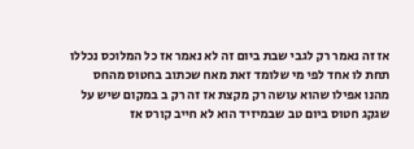אז זה נאמר רק לגבי שבת ביום זה לא נאמר אז כל המלוכס נכללו תחת לו אחד לפי מי שלומד זאת מאח שכתוב בחטוס מהחס מהנו אפילו שהוא עושה רק מקצת אז זה רק ב במקום שיש על שגקג חטוס ביום טב שבמיזיד הוא לא חייב קורס אז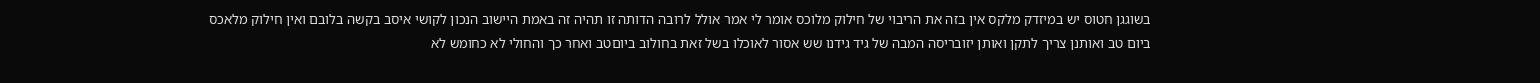בשוגגן חטוס יש במיזדק מלקס אין בזה את הריבוי של חילוק מלוכס אומר לי אמר אולל לרובה הדותה זו תהיה זה באמת היישוב הנכון לקושי איסב בקשה בלובם ואין חילוק מלאכס ביום טב ואותנן צריך לתקן ואותן יזובריסה המבה של גיד גידנו שש אסור לאוכלו בשל זאת בחולוב ביוםטב ואחר כך והחולי לא כחומש לא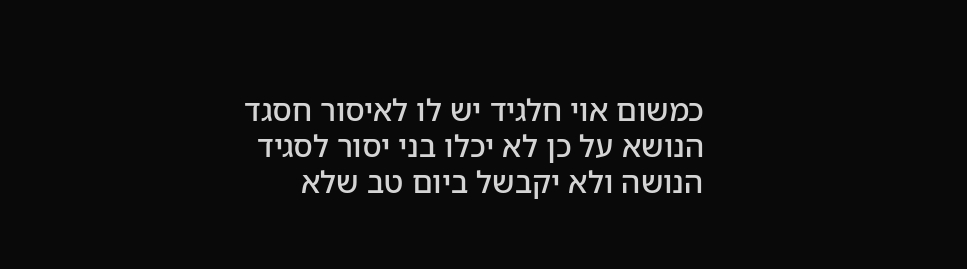כמשום אוי חלגיד יש לו לאיסור חסגד הנושא על כן לא יכלו בני יסור לסגיד הנושה ולא יקבשל ביום טב שלא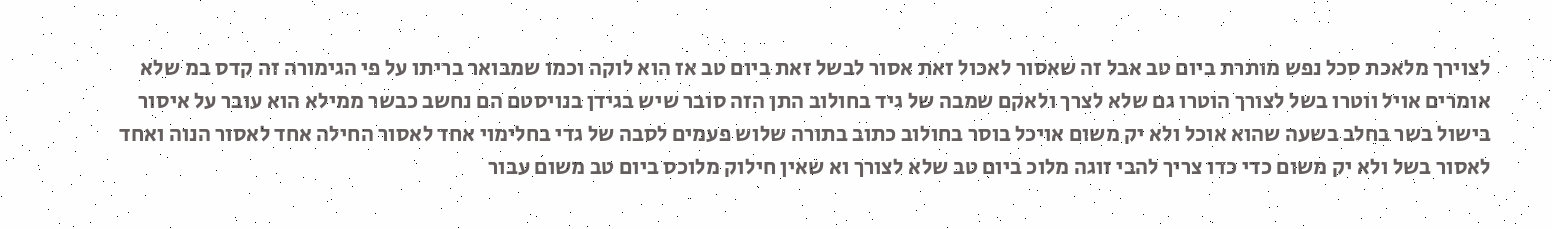לצוירך מלאכת סכל נפש מותרת ביום טב אבל זה שאסור לאכול זאת אסור לבשל זאת ביום טב אז הוא לוקה וכמו שמבואר בריתו על פי הגימורה זה קדס במ שלא אומרים אויל ווטרו בשל לצורך הוטרו גם שלא לצרך ולאקם שמבה של גיד בחולוב התן הזה סובר שיש בגידן בנויסטם הם נחשב כבשר ממילא הוא עובר על איסור בישול בשר בחלב בשעה שהוא אוכל ולא יק משום אויכל בוסר בחולוב כתוב בתורה שלוש פעמים לסבה של גדי בחלימוי אחד לאסור החילה אחד לאסור הנוה ואחד לאסור בשל ולא יק משום כדי כדו צריך להבי זוגה מלוכ ביום טב שלא לצורך וא שאין חילוק מלוכס ביום טב משום עבור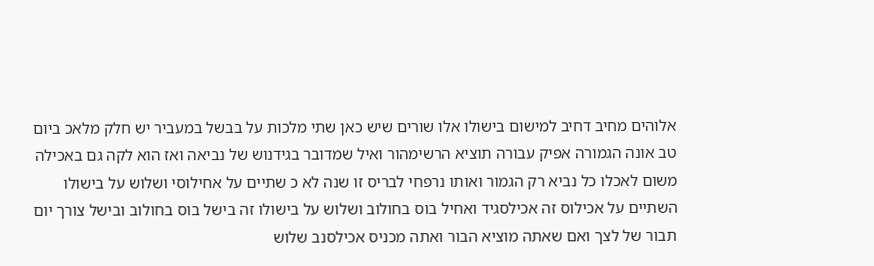אלוהים מחיב דחיב למישום בישולו אלו שורים שיש כאן שתי מלכות על בבשל במעביר יש חלק מלאכ ביום טב אונה הגמורה אפיק עבורה תוציא הרשימהור ואיל שמדובר בגידנוש של נביאה ואז הוא לקה גם באכילה משום לאכלו כל נביא רק הגמור ואותו נרפחי לבריס זו שנה לא כ שתיים על אחילוסי ושלוש על בישולו השתיים על אכילוס זה אכילסגיד ואחיל בוס בחולוב ושלוש על בישולו זה בישל בוס בחולוב ובישל צורך יום תבור של לצך ואם שאתה מוציא הבור ואתה מכניס אכילסנב שלוש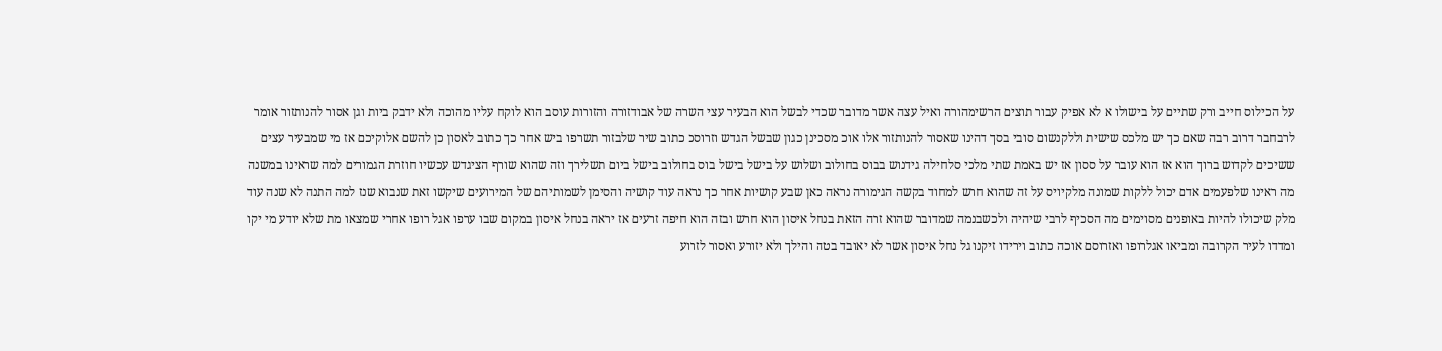על הכילוס חייב ורק שתיים על בישולו א לא אפיק עבור תוצים הרשימהורה ואיל עצה אשר מדובר שכדי לבשל הוא הבעיר עצי השרה של אבודזורה והזורות עוסב הוא לוקח עליו מהוכה ולא ידבק ביות וגן אסור להנותזור אומר לרבחבר דרוב רבה שאם כך יש מלכס שישית וללקנשום סובי בסך דהינו שאסור להנותזור אלו אוכ מסכינן כגון שבשל הגדש וזרוסכ כתוב שיר שלבזור תשרפו ביש אחר כך כתוב לאסון כן להשם אלוקיכם אז מי שמבעיר עצים ששיכים לקדוש ברוך הוא אז הוא עובר על ססון אז יש באמת שתי מלכי סלחילה גידנוש בבוס בחולוב ושלוש על בישל בישל בוס בחולוב בישל ביום תשלירך וזה שהוא שורף הציגדש עכשיו חוזרת הגמורים למה שראינו במשנה מה ראינו שלפעמים אדם יכול ללקות שמונה מלקיויס על זה שהוא חרש למחוד בקשה הגימורה נראה כאן שבע קושיות אחר כך נראה עוד קושיה והסימן לשמותיהם של המירועים שיקשו זאת שנבוא שנז למה התנה לא שנה עוד מלק שיכולו להיות באופנים מסוימים מה הסכיף לרבי שיהיה ולכשבנמה שמדובר שהוא זרה הזאת בנחל איסון הוא חרש ובזה הוא חיפה זרעים אז יראה בנחל איסון במקום שבו ערפו אגל רופו אחרי שמצאו מת שלא יודע מי יקו ומדדו לעיר הקרובה ומביאו אגלרופו ואזרוסם אוכה כתוב וירידו זיקנו גל נחל איסון אשר לא יאובד בטה והילך ולא יזורע ואסור לזרוע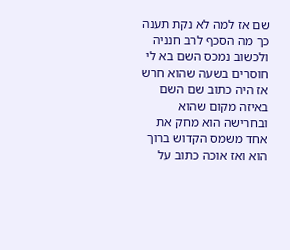שם אז למה לא נקת תענה כך מה הסכף לרב חנניה ולכשוב נמכס השם בא לי חוסרים בשעה שהוא חרש אז היה כתוב שם השם באיזה מקום שהוא ובחרישה הוא מחק את אחד משמס הקדוש ברוך הוא ואז אוכה כתוב על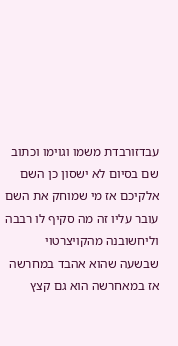עבדזורבדת משמו וגוימו וכתוב שם בסיום לא ישסון כן השם אלקיכם אז מי שמוחק את השם עובר עליו זה מה סקיף לו רבבה וליחשובנה מהקויצרטוי שבשעה שהוא אהבד במחרשה אז במאחרשה הוא גם קצץ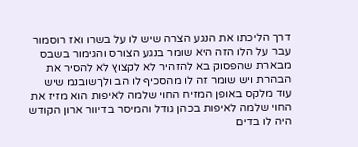דרך הליכתו את הנגע הצרה שיש לו על בשרו ואז רוסמור עבר על הלו הזה היא שומר בנגע הצורס והגימור בשבס מבארת שהפסוק בא להזהיר לא לקצוץ לא להסיר את הבהרת ויש שומר זה לו מהסכיף לו הב ולךשובנמ שיש עוד מלקס באופן המזיח החוי שלמה לאיפות הוא מזיז את החוי שלמה לאיפות בכהן גודל והמיסר בדיוור ארון הקודש היה לו בדים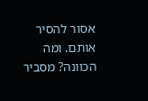אסור להסיר אותם. ומה הכוונה? מסביר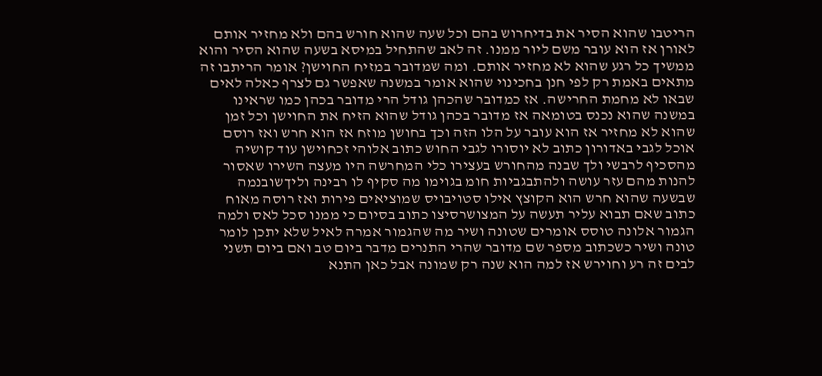הריטבו שהוא הסיר את בדיחרוש בהם וכל שעה שהוא חורש בהם ולא מחזיר אותם לאורן אז הוא עובר משם ליור ממנו. זה לאב שהתחיל במיסא בשעה שהוא הסיר והוא ממשיך כל רגע שהוא לא מחזיר אותם. ומה שמדובר במזיח החוישן? אומר הריתבו זה מתאים באמת רק לפי חנן בחכינוי שהוא אומר במשנה שאפשר גם לצרף כאלה לאים שבאו לא מחמת החרישה. אז כמדובר שהכהן גודל הרי מדובר בכהן כמו שראינו במשנה שהוא נכנס בטומאה אז מדובר בכהן גודל שהוא הזיח את החוישן וכל זמן שהוא לא מחזיר אז הוא עובר על הלו הזה וכך בחושן מוזח אז הוא חרש ואז רוסם אוכל לגבי באדורון כתוב לא יוסורו לגבי החוש כתוב אלוהי זכחוישן עוד קושיה מהסכיף לרבשי ולך שבנה מהחורש בעצירו כלי המחרשה היו מעצה השירו שאסור להנות מהם עזר עושה ולהתבגביות חומ בגוימו מה סקיף לו רבינה וליךשובנמה שבשעה שהוא חרש הוא הקוצץ אילו סטויבויס שמוציאים פירות ואז רוסה מאוח כתוב שאם תבוא עליר תעשה על המצושרסיצו כתוב בסיום כי ממנו סכל לאס ולמה הגמור אלונה טוסס אומרים שטונה ושיר מה שהגמור אמרה לאיל שלא יתכן לומר טונה ושיר כשכתוב מספר שם מדובר שהרי התנרים מדבר ביום טב ואם ביום תשני לבים זה רע וחוירש אז למה הוא שנה רק שמונה אבל כאן התנא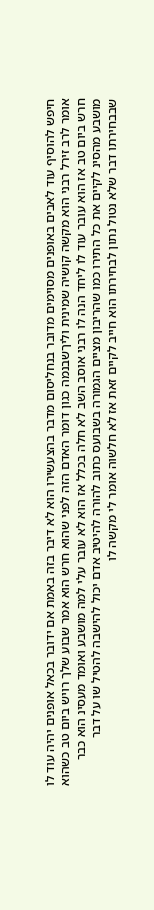חיפש להוסיף עוד לאבים באופנים מסוימים מדובר בנחליסום מדבר בהצעשירו הוא לא דיבר בזה באמת אם ידובר בכאל אופנים יהיה עוד לו אומר לרב זירל רבני הוא מקשה קושיה שמינית וליךשבנמה כגון דומר האדם הזה לפני שהוא חרש הוא אמר שבוע שלך רויש ביום טב כשהוא חרש ביום טב אז הוא עובר עוד לו ליחד הנה לו רבני אוסב השב לא חלה בכלל אז הוא לא עובר עלי למה מושבע ואומד מעסינ הוא כבר מושבע מהסינ לקיים את כל התירו כמו שהריבון מציים הגמורה בשבועס כתוב להורה להיטיב אדם יכול להישבה להטיל שו על דבר שבבחירתו דבר שלא נטול נתון לבחירתו הוא חייב לקיים זאת אז לא חלשוה אומר לי מקשה לו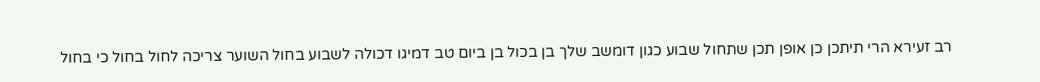רב זעירא הרי תיתכן כן אופן תכן שתחול שבוע כגון דומשב שלך בן בכול בן ביום טב דמיגו דכולה לשבוע בחול השוער צריכה לחול בחול כי בחול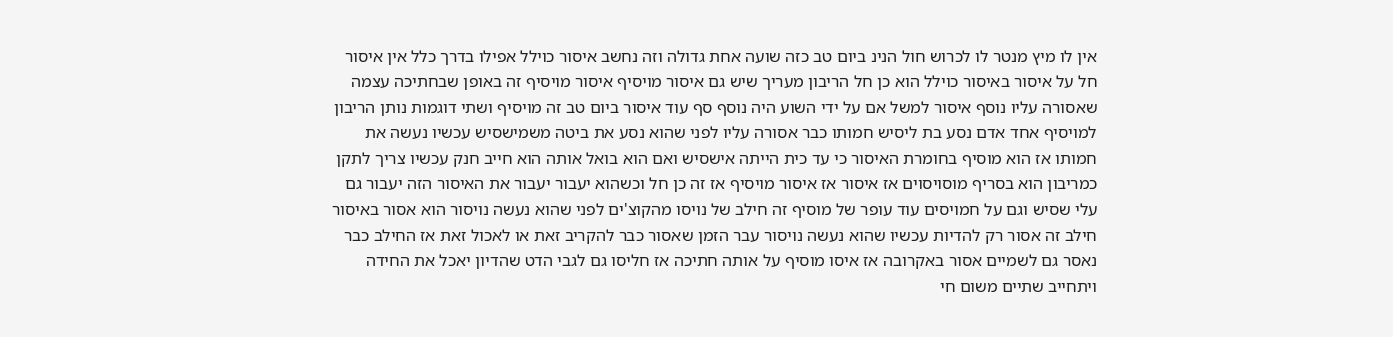אין לו מיץ מנטר לו לכרוש חול הנינ ביום טב כזה שועה אחת גדולה וזה נחשב איסור כוילל אפילו בדרך כלל אין איסור חל על איסור באיסור כוילל הוא כן חל הריבון מעריך שיש גם איסור מויסיף איסור מויסיף זה באופן שבחתיכה עצמה שאסורה עליו נוסף איסור למשל אם על ידי השוע היה נוסף סף עוד איסור ביום טב זה מויסיף ושתי דוגמות נותן הריבון למויסיף אחד אדם נסע בת ליסיש חמותו כבר אסורה עליו לפני שהוא נסע את ביטה משמישסיש עכשיו נעשה את חמותו אז הוא מוסיף בחומרת האיסור כי עד כית הייתה אישסיש ואם הוא בואל אותה הוא חייב חנק עכשיו צריך לתקן כמריבון הוא בסריף מוסויסוים אז איסור אז איסור מויסיף אז זה כן חל וכשהוא יעבור יעבור את האיסור הזה יעבור גם עלי שסיש וגם על חמויסים עוד עופר של מוסיף זה חילב של נויסו מהקוצ'ים לפני שהוא נעשה נויסור הוא אסור באיסור חילב זה אסור רק להדיות עכשיו שהוא נעשה נויסור עבר הזמן שאסור כבר להקריב זאת או לאכול זאת אז החילב כבר נאסר גם לשמיים אסור באקרובה אז איסו מוסיף על אותה חתיכה אז חליסו גם לגבי הדט שהדיון יאכל את החידה ויתחייב שתיים משום חי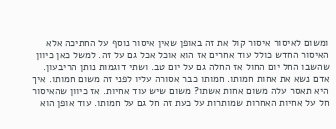ומשום לאיסור איסור קול את זה באופן שאין איסור נוסף על החתיכה אלא האיסור החדש כולל עוד אחרים אז הוא אוכל אכל גם על זה. למשל כאן כיוון שהשבו החל יום החול אז החלה גם על יום טב. ושתי דוגמות נותן הריבעון. אדם נשא את אחות חמותו. חמותו כבר אסורה עליו לפני זה משום חמותו. איך היא תאסר עלה משום אחות אשתו? משום שיש עוד אחיות. אז כיוון שהאיסור חל על אחיות האחרות שמותרות על כעת זה חל גם על חמותו. עוד אופן הוא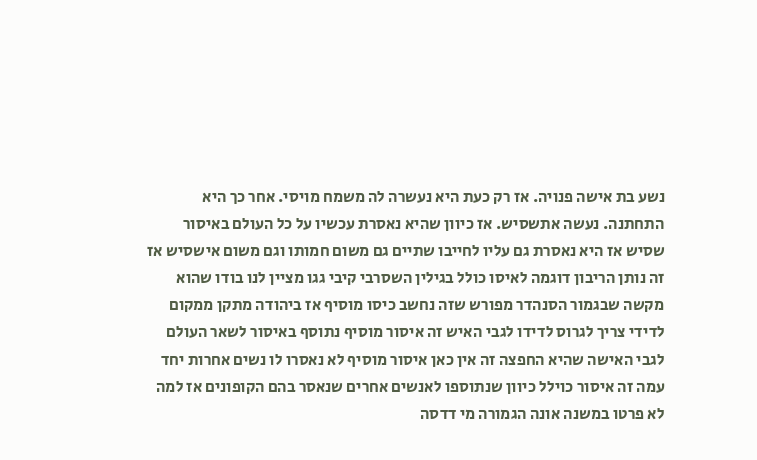נשע בת אישה פנויה. אז רק כעת היא נעשרה לה משמח מויסי. אחר כך היא התחתנה. נעשה אתשסיש. אז כיוון שהיא נאסרת עכשיו על כל העולם באיסור שסיש אז היא נאסרת גם עליו לחייבו שתיים גם משום חמותו וגם משום אישסיש אז זה נותן הריבון דוגמה לאיסו כולל בגילין השסרבי קיבי גגו מציין לנו בודו שהוא מקשה שבגמור הסנהדר מפורש שזה נחשב כיסו מוסיף אז ביהודה מתקן ממקום לדידי צריך לגרוס לדידו לגבי האיש זה איסור מוסיף נתוסף באיסור לשאר העולם לגבי האישה שהיא החפצה זה אין כאן איסור מוסיף לא נאסרו לו נשים אחרות יחד עמה זה איסור כוילל כיוון שנתוספו לאנשים אחרים שנאסר בהם הקופונים אז למה לא פרטו במשנה אונה הגמורה מי דדסה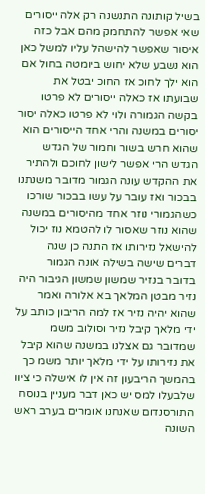בשיל קותונה התנשנה רק אלה ייסורים שאי אפשר להתחמק מהם אבל כזה איסור שאפשר להישהל עליו למשל כאן הוא נשבע שלא יחוש ביומטה בחול אם הוא ילך לחוכ אז החוכ יבטל את שבועתו אז כאלה ייסורים לא פרטו בקשה הגמורה ולוי לא פרטו כאלה יסור יסורים במשנה והרי אחד הייסורים הוא שהוא חרש בשור וחמור של הגדש הגדש הרי אפשר לישון לחוכם ולהתיר את ההקדש עונה הגמור מדובר משנתנו בבכור ואז עובר על עשו בבכור שורכו כשהגמורי נוזר אחד מהיסורים במשנה שהוא נוזר שאסור לו להטמא נוז יכול להישאל נזירותו אז התנה כן שנה דברים שישה בשילה אונה הגמור בדובר בנזיר שמשון שמשון הגיבור היה נזיר מבטן המלאך בא אלורה ואמר שהוא יהיה נזיר אז למה הריבון כותב על ידי מלאך קיבל נזיר וסולוב משמ שמדובר גם אצלנו במשנה שהוא קיבל את נזירותו על ידי מלאך יותר משמ כך בהמשך הריבעון זה אין לו אישלה כי ציוו שלבעלו למס יש כאן דבר מעניין בנוסח התורסנדום שאנחנו אומרים בערב ראש השונה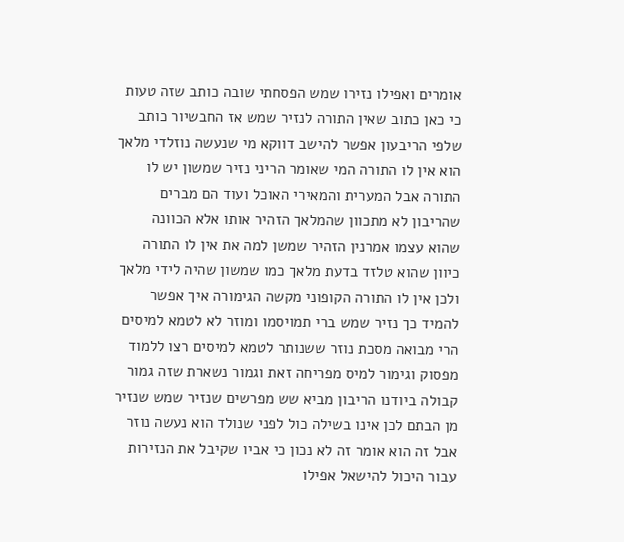אומרים ואפילו נזירו שמש הפסחתי שובה כותב שזה טעות כי כאן כתוב שאין התורה לנזיר שמש אז החבשיור כותב שלפי הריבעון אפשר להישב דווקא מי שנעשה נוזלדי מלאך הוא אין לו התורה המי שאומר הריני נזיר שמשון יש לו התורה אבל המערית והמאירי האוכל ועוד הם מברים שהריבון לא מתכוון שהמלאך הזהיר אותו אלא הכוונה שהוא עצמו אמרנין הזהיר שמשן למה את אין לו התורה כיוון שהוא טלזד בדעת מלאך כמו שמשון שהיה לידי מלאך ולכן אין לו התורה הקופוני מקשה הגימורה איך אפשר להמיד כך נזיר שמש ברי תמויסמו ומוזר לא לטמא למיסים הרי מבואה מסכת נוזר ששנותר לטמא למיסים רצו ללמוד מפסוק וגימור למיס מפריחה זאת וגמור נשארת שזה גמור קבולה ביודנו הריבון מביא שש מפרשים שנזיר שמש שנזיר מן הבתם לכן אינו בשילה כול לפני שנולד הוא נעשה נוזר אבל זה הוא אומר זה לא נכון כי אביו שקיבל את הנזירות עבור היכול להישאל אפילו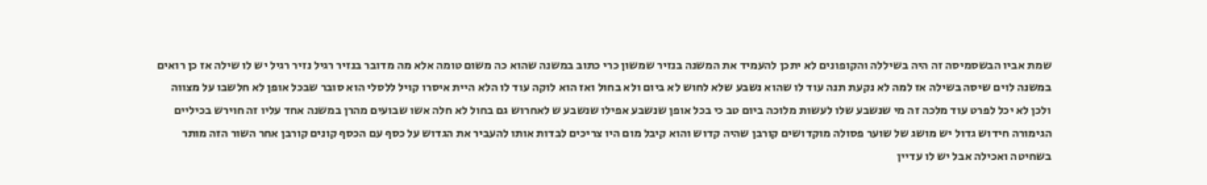שמת אביו הבשסמיסה זה היה בשיללה והקופונים לא יתכן להעמיד את המשנה בנזיר שמשון כרי כתוב במשנה שהוא כה משום טומה אלא מה מדובר בנזיר רגיל נזיר רגיל יש לו שילה אז כן רואים במשנה לוים שיסה בשילה אז למה לא נקעת תנה עוד לו שהוא נשבע שלא לחוש לא ביום ולא בחול ואז הוא לוקה עוד לו הלא היית איסרו קויל ללסלי הוא סובר שבכל אופן לא חלשבו על מצווה ולכן לא יכל לפרט עוד מלכה זה מי שנשבע שלו לעשות מלוכה ביום טב כי בכל אופן שנשבע אפילו שנשבע ש לאחרוש גם בחול לא חלה אשו שבועים מהרן במשנה אחד עליו זה חוירש בכיליים הגימורה חידוש גדול יש מושג של שוער פסולה מוקדושים קורבן שהיה קדוש והוא קיבל מום היו צריכים לבדות אותו להעביר את הגדוש על כסף עם הכסף קונים קורבן אחר השור הזה מותר בשחיטה ואכילה אבל יש לו עדיין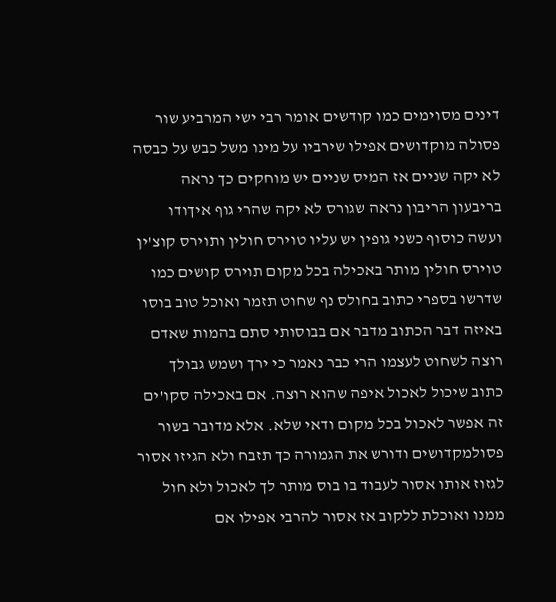דינים מסוימים כמו קודשים אומר רבי ישי המרביע שור פסולה מוקדושים אפילו שירביו על מינו משל כבש על כבסה לא יקה שניים אז המיס שניים יש מוחקים כך נראה בריבעון הריבון נראה שגורס לא יקה שהרי גוף איךודו ועשה כוסוף כשני גופין יש עליו טוירס חולין ותוירס קוצ'ין טוירס חולין מותר באכילה בכל מקום תוירס קושים כמו שדרשו בספרי כתוב בחולס נף שחוט תזמר ואוכל טוב בוסו באיזה דבר הכתוב מדבר אם בבוסותי סתם בהמות שאדם רוצה לשחוט לעצמו הרי כבר נאמר כי ירך ושמש גבולך כתוב שיכול לאכול איפה שהוא רוצה. אם באכילה סקו'ים זה אפשר לאכול בכל מקום ודאי שלא. אלא מדובר בשור פסולמקדושים ודורש את הגמורה כך תזבח ולא הגיזו אסור לגזוז אותו אסור לעבוד בו בוס מותר לך לאכול ולא חול ממנו ואוכלת ללקוב אז אסור להרבי אפילו אם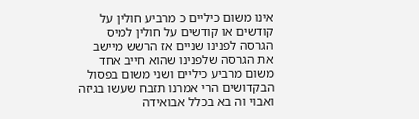אינו משום כיליים כ מרביע חולין על קודשים או קודשים על חולין למיס הגרסה לפנינו שניים אז הרשש מיישב את הגרסה שלפנינו שהוא חייב אחד משום מרביע כיליים ושני משום בפסול הבקדושים הרי אמרנו תזבח שעשו בגיזה ואבוי וה בא בכלל אבואידה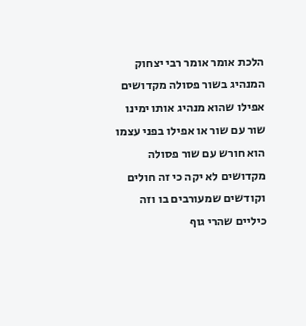הלכת אומר אומר רבי יצחוק המנהיג בשור פסולה מקדושים אפילו שהוא מנהיג אותו ימינו שור עם שור או אפילו בפני עצמו הוא חורש עם שור פסולה מקדושים לא יקה כי זה חולים וקודשים שמעורבים בו וזה כיליים שהרי גוף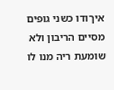איךודו כשני גופים מסיים הריבון ולא שומעת ריה מנו לו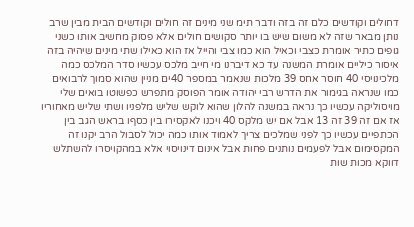דחולים וקודשים כלם זה בזה ודבר תימ שני מינים זה חולים וקודשים הבית מבין שרב נותן מבאר שזה לא משום שיש בו יותר סקושים חולים אלא פסוק מחשיב אותו כשני גופים כתיר אומרת כצבי וכאיל הוא כמו צבי והייל אז הוא כאילו שתי מינים שיהיה בזה איסור כיליים אומרת המשנה עד כא דיברנו מי חייב מלכס עכשיו סדר המלכס כמה מלכינויסי 40 חוסר אחס 39 מלכות שנאמר במספר 40ים מניין שהוא סמוך לרבואים כמו שנראה בגימור את הדרש רבי יהודה אומר הפוסק מתפרש כפשוטו בואים שלי מויסוליקה עכשיו כך נראה במשנה להלון שהוא לוקש שליש מלפניו ושתי שליש מאחוריו אז אם זה 39 זה 13 אבל אם יש מלקס 40 ויכנו לאקסירו בין כסףו בראש הגב בין הכתפיים עכשיו כך לפני שמלכים צריך לאמוד אותו כמה יכול לסבול הרב יקנו זה המקסימום אבל לפעמים נותנים פחות אבל אינום דינויסוי אלא במהקויסרו להשתלש דווקא מכות שות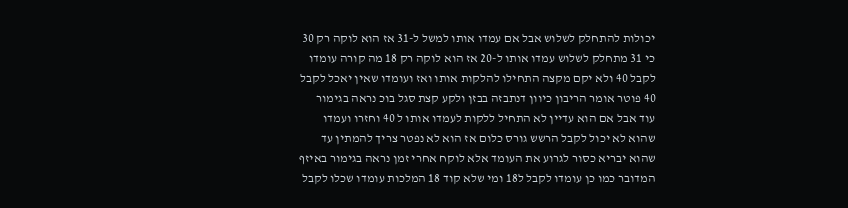יכולות להתחלק לשלוש אבל אם עמדו אותו למשל ל-31 אז הוא לוקה רק 30 כי 31 מתחלק לשלוש עמדו אותו ל-20 אז הוא לוקה רק 18 מה קורה עומדו לקבל 40 ולא יקם מקצה התחילו להלקות אותו ואז ועומדו שאין יאכל לקבל 40 פוטר אומר הריבון כיוון דנתבזה בבזן ולקע קצת סגל בוכ נראה בגימור עוד אבל אם הוא עדיין לא התחיל ללקות לעמדו אותו ל 40 וחזרו ועמדו שהוא לא יכול לקבל הרשש גורס כלום אז הוא לא נפטר צריך להמתין עד שהוא יבריא כסור לגרוע את העומד אלא לוקח אחרי זמן נראה בגימור באיזף המדובר כמו כן עומדו לקבל ל18 ומי שלא קוד 18 המלכות עומדו שכלו לקבל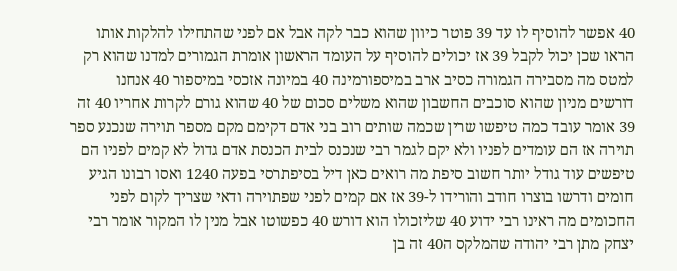40 אפשר להוסיף לו עד 39 פוטר כיוון שהוא כבר לקה אבל אם לפני שהתחילו להלקות אותו הראו שכן יכול לקבל 39 אז יכולים להוסיף על העומד הראשון אומרת הגמורים למדנו שהוא רק למטס מה מסבירה הגמורה כסיב ארב במיספורמינה 40 במיונה אזכסי במיספור 40 אנחנו דורשים מניון שהוא סוכבים החשבון שהוא משלים סכום של 40 שהוא גורם לקרות אחריו 40 זה 39 אומר עובד כמה טיפשו שרין שכמה שותים רוב בני אדם דקימם מקם מספר תוירה שנכנע ספר תוירה אז הם עומדים לפניו ולא יקם לגמר רבי שנכנס לבית הכנסת אדם גדול לא קמים לפניו הם טיפשים עוד גודל יותר חשוב סיפת מה רואים כאן דיל בסיפתרסי בפעה 1240 ואסו רבונו הגיע חומים ודרשו בוצרו חודב והורידו ל-39 אז אם קמים לפני שפתוירה ודאי שצריך לקום לפני החכומים מה ראינו רבי ידוע 40 שליזכולו הוא דורש 40 כפשוטו אבל מנין לו המקור אומר רבי יצחק מתן רבי יהודה שהמלקס ה40 זה בן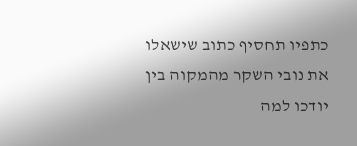כתפיו תחסיף כתוב שישאלו את נובי השקר מהמקוה בין יודכו למה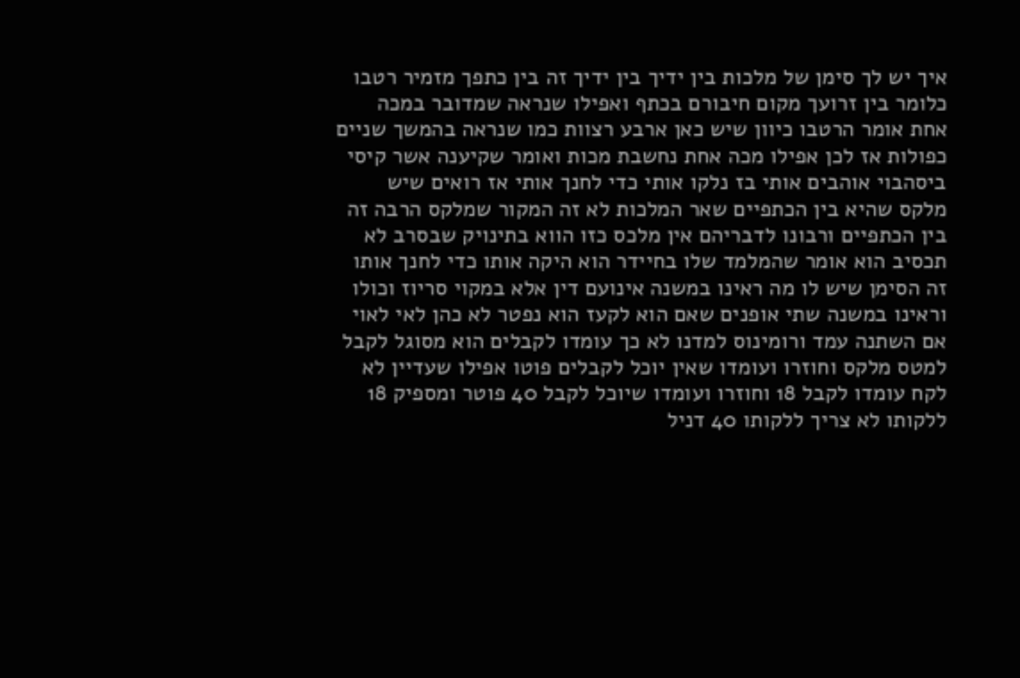איך יש לך סימן של מלכות בין ידיך בין ידיך זה בין כתפך מזמיר רטבו כלומר בין זרועך מקום חיבורם בכתף ואפילו שנראה שמדובר במכה אחת אומר הרטבו כיוון שיש כאן ארבע רצוות כמו שנראה בהמשך שניים כפולות אז לכן אפילו מכה אחת נחשבת מכות ואומר שקיענה אשר קיסי ביסהבוי אוהבים אותי בז נלקו אותי כדי לחנך אותי אז רואים שיש מלקס שהיא בין הכתפיים שאר המלכות לא זה המקור שמלקס הרבה זה בין הכתפיים ורבונו לדבריהם אין מלכס כזו הווא בתינויק שבסרב לא תכסיב הוא אומר שהמלמד שלו בחיידר הוא היקה אותו כדי לחנך אותו זה הסימן שיש לו מה ראינו במשנה אינועם דין אלא במקוי סריוז וכולו וראינו במשנה שתי אופנים שאם הוא לקעז הוא נפטר לא כהן לאי לאוי אם השתנה עמד ורומינוס למדנו לא כך עומדו לקבלים הוא מסוגל לקבל למטס מלקס וחוזרו ועומדו שאין יוכל לקבלים פוטו אפילו שעדיין לא לקח עומדו לקבל 18 וחוזרו ועומדו שיוכל לקבל 40 פוטר ומספיק 18 ללקותו לא צריך ללקותו 40 דניל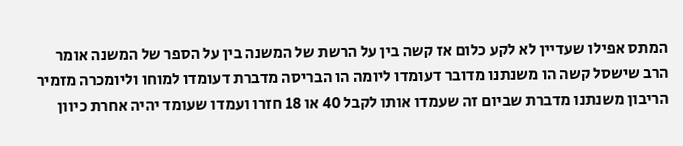המתס אפילו שעדיין לא לקע כלום אז קשה בין על הרשת של המשנה בין על הספר של המשנה אומר הרב שישסל קשה הו משנתנו מדובר דעומדו ליומה הו הבריסה מדברת דעומדו למוחו וליומכרה מזמיר הריבון משנתנו מדברת שביום זה שעמדו אותו לקבל 40 או 18 חזרו ועמדו שעומד יהיה אחרת כיוון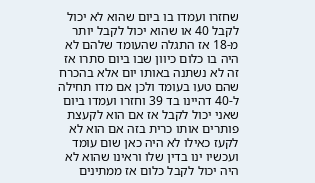שחזרו ועמדו בו ביום שהוא לא יכול לקבל 40 או שהוא יכול לקבל יותר מ-18 אז התגלה שהעומד שלהם לא היה בו כלום כיוון שבו ביום סתרו אז זה לא נשתנה באותו יום אלא בהכרח שהם טעו בעומד ולכן אם מדו תחילה ל-40 דהיינו בד 39 וחזרו ועמדו ביום שאני יכול לקבל אז אם הוא לקעצת פותרים אותו כרית בזה אם הוא לא לקעז כאילו לא היה כאן שום עומד ועכשיו ינו בדין שלו וראינו שהוא לא היה יכול לקבל כלום אז ממתינים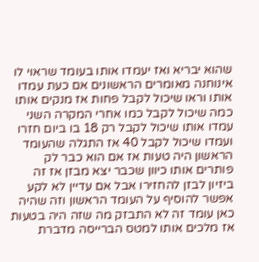שהוא יבריא ואז יעמדו אותו בעומד שראוי לו אינוחנה מאומרים הראשונים אם כעת עמדו אותו וראו שיכול לקבל פחות אז מנקים אותו כמה שיכול לקבל כמו אחרי המקרה השני עמדו אותו שיכול לקבל רק 18 בו ביום חזרו ועמדו שיכול לקבל 40 אז התגלה שהעומד הראשון היה טעות אז אם הוא כבר לק פותרים אותו כיוון שכבר יצא מבזן אז זה ביזיון לבזן להחזירו אבל אם עדיין לא לקע אפשר להוסיף על העומד הראשון וזה שהיה כאן עומד זה לא התבזק מה שזה היה בטעות אז מלכים אותו למטס הברייסה מדברת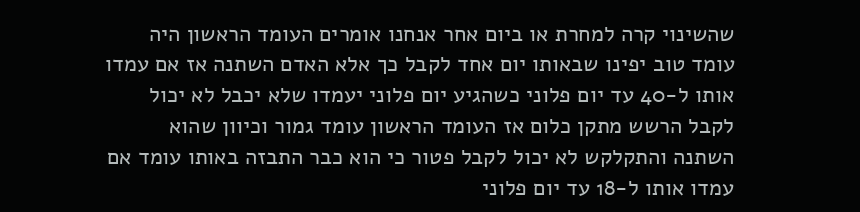שהשינוי קרה למחרת או ביום אחר אנחנו אומרים העומד הראשון היה עומד טוב יפינו שבאותו יום אחד לקבל כך אלא האדם השתנה אז אם עמדו אותו ל-40 עד יום פלוני כשהגיע יום פלוני יעמדו שלא יכבל לא יכול לקבל הרשש מתקן כלום אז העומד הראשון עומד גמור וכיוון שהוא השתנה והתקלקש לא יכול לקבל פטור כי הוא כבר התבזה באותו עומד אם עמדו אותו ל-18 עד יום פלוני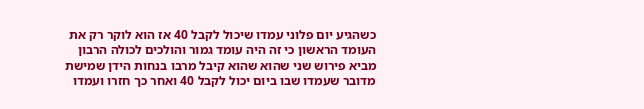כשהגיע יום פלוני עמדו שיכול לקבל 40 אז הוא לוקר רק את העומד הראשון כי זה היה עומד גמור והולכים לכולה הרבון מביא פירוש שני שהוא שהוא קיבל מרבו בנחות הידן שמישת מדובר שעמדו שבו ביום יכול לקבל 40 ואחר כך חזרו ועמדו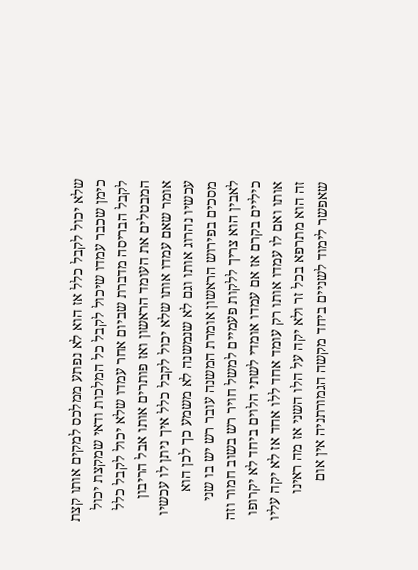שלא יכול לקבל כלל אז הוא לא נפתע ממלכס למקים אותו קצת כימן שכבר עמדו שיכול לקבל כל המלכות ודאי שמקצת יכול לקבל הבריסה מדברת שביום אחר עמדו שלא יכול לקבל כלל המבטלים את העומד הראשון ואז פותרים אותו אבל הריבון אומר שאם עמדו אותו שלא יכול לקבל כלל איך ניתן לו עכשיו עכשיו נהרוג אותו וגם לא שנמשנה לא משמע כך לכן הוא מסכים בפירוש הראשון אומרת המשנה עובר רש יש בו שני לאבין הוא צריך ללקות פעמיים למשל חויר רש בשוב חמור וזה כיליים בקרם אז אם עמדו אומדי לשתי הלוים ביחד לא יקרופו אותו ואם לו עמדו אותו רק עומד אחד ללו אחד אז לא יקה עליו זה הוא מתרפא בכל זר ולא יקה על הלו השני אז מה ראינו שאפשר לימוד לשניים ביחד מקשה הגמורתניה אין אום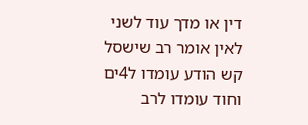דין או מדך עוד לשני לאין אומר רב שישסל קש הודע עומדו ל4ים וחוד עומדו לרב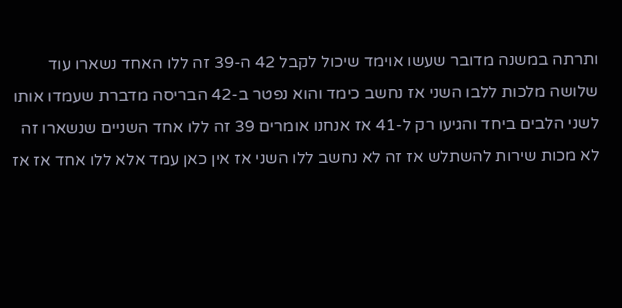ותרתה במשנה מדובר שעשו אוימד שיכול לקבל 42 ה-39 זה ללו האחד נשארו עוד שלושה מלכות ללבו השני אז נחשב כימד והוא נפטר ב-42 הבריסה מדברת שעמדו אותו לשני הלבים ביחד והגיעו רק ל-41 אז אנחנו אומרים 39 זה ללו אחד השניים שנשארו זה לא מכות שירות להשתלש אז זה לא נחשב ללו השני אז אין כאן עמד אלא ללו אחד אז אז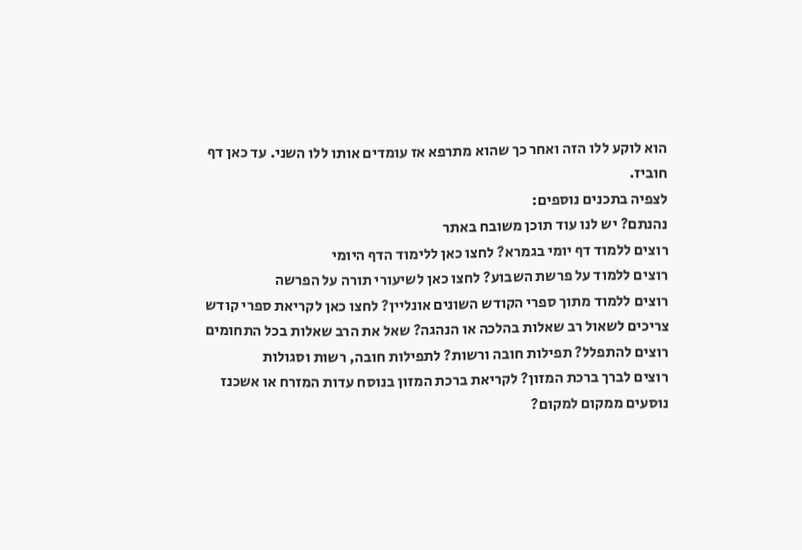הוא לוקע ללו הזה ואחר כך שהוא מתרפא אז עומדים אותו ללו השני. עד כאן דף חוביז.
לצפיה בתכנים נוספים:
נהנתם? יש לנו עוד תוכן משובח באתר
רוצים ללמוד דף יומי בגמרא? לחצו כאן ללימוד הדף היומי
רוצים ללמוד על פרשת השבוע? לחצו כאן לשיעורי תורה על הפרשה
רוצים ללמוד מתוך ספרי הקודש השונים אונליין? לחצו כאן לקריאת ספרי קודש
צריכים לשאול רב שאלות בהלכה או הנהגה? שאל את הרב שאלות בכל התחומים
רוצים להתפלל? תפילות חובה ורשות? לתפילות חובה, רשות וסגולות
רוצים לברך ברכת המזון? לקריאת ברכת המזון בנוסח עדות המזרח או אשכנז
נוסעים ממקום למקום?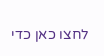לחצו כאן כדי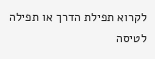לקרוא תפילת הדרך או תפילה לטיסה